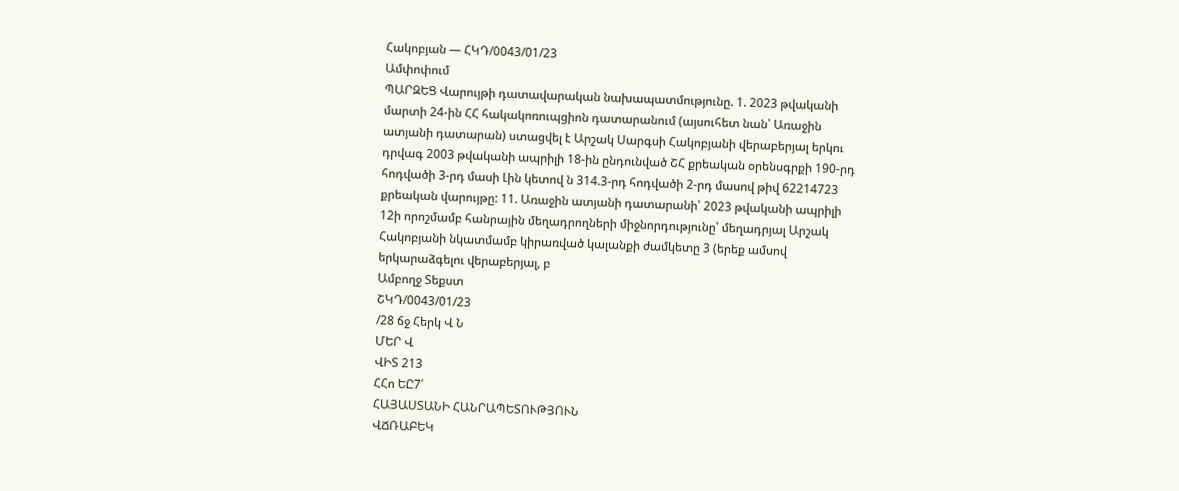Հակոբյան — ՀԿԴ/0043/01/23
Ամփոփում
ՊԱՐԶԵՑ Վարույթի դատավարական նախապատմությունը. 1. 2023 թվականի մարտի 24-ին ՀՀ հակակոռուպցիոն դատարանում (այսուհետ նան՝ Առաջին ատյանի դատարան) ստացվել է Արշակ Սարգսի Հակոբյանի վերաբերյալ երկու դրվագ 2003 թվականի ապրիլի 18-ին ընդունված ՇՀ քրեական օրենսգրքի 190-րդ հոդվածի 3-րդ մասի Լին կետով ն 314.3-րդ հոդվածի 2-րդ մասով թիվ 62214723 քրեական վարույթը: 11. Առաջին ատյանի դատարանի՝ 2023 թվականի ապրիլի 12ի որոշմամբ հանրային մեղադրողների միջնորդությունը՝ մեղադրյալ Արշակ Հակոբյանի նկատմամբ կիրառված կալանքի ժամկետը 3 (երեք ամսով երկարաձգելու վերաբերյալ, բ
Ամբողջ Տեքստ
ՇԿԴ/0043/01/23
/28 ճջ Հերկ Վ Ն
ՄԵՐ Վ
ՎԻՏ 213
ՀՀո ԵԸ7՛
ՀԱՅԱՍՏԱՆԻ ՀԱՆՐԱՊԵՏՈՒԹՅՈՒՆ
ՎՃՌԱԲԵԿ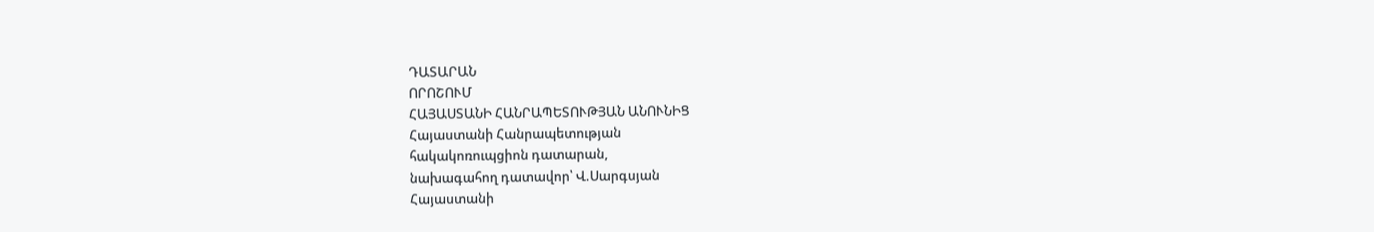ԴԱՏԱՐԱՆ
ՈՐՈՇՈՒՄ
ՀԱՅԱՍՏԱՆԻ ՀԱՆՐԱՊԵՏՈՒԹՅԱՆ ԱՆՈՒՆԻՑ
Հայաստանի Հանրապետության
հակակոռուպցիոն դատարան,
նախագահող դատավոր՝ Վ.Սարգսյան
Հայաստանի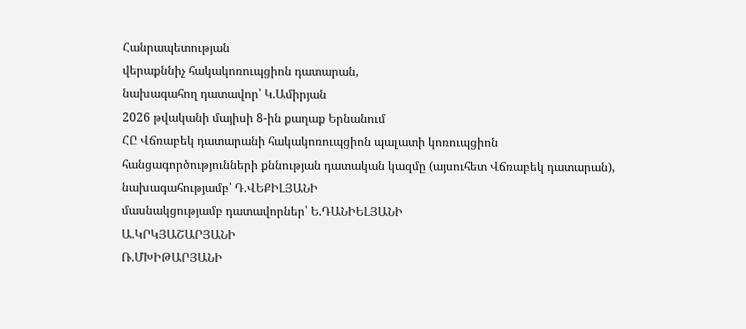Հանրապետության
վերաքննիչ հակակոռուպցիոն դատարան,
նախագահող դատավոր՝ Կ.Ամիրյան
2026 թվականի մայիսի 8-ին քաղաք Երնանում
ՀԸ Վճռաբեկ դատարանի հակակոռուպցիոն պալատի կոռուպցիոն
հանցագործությունների քննության դատական կազմը (այսուհետ Վճռաբեկ դատարան),
նախագահությամբ՝ Դ.ՎԵՔԻԼՅԱՆԻ
մասնակցությամբ դատավորներ՝ Ե.ԴԱՆԻԵԼՅԱՆԻ
Ա.ԿՐԿՅԱՇԱՐՅԱՆԻ
Ռ.ՄԽԻԹԱՐՅԱՆԻ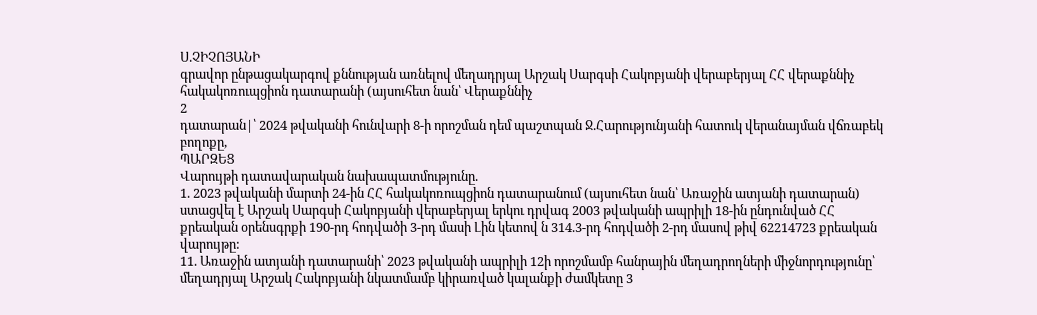Ս.ՉԻՉՈՅԱՆԻ
գրավոր ընթացակարգով քննության առնելով մեղադրյալ Արշակ Սարգսի Հակոբյանի վերաբերյալ ՀՀ վերաքննիչ հակակոռուպցիոն դատարանի (այսուհետ նան՝ Վերաքննիչ
2
դատարան|՝ 2024 թվականի հունվարի 8-ի որոշման դեմ պաշտպան Ջ.Հարությունյանի հատուկ վերանայման վճռաբեկ բողոքը,
ՊԱՐԶԵՑ
Վարույթի դատավարական նախապատմությունը.
1. 2023 թվականի մարտի 24-ին ՀՀ հակակոռուպցիոն դատարանում (այսուհետ նան՝ Առաջին ատյանի դատարան) ստացվել է Արշակ Սարգսի Հակոբյանի վերաբերյալ երկու դրվագ 2003 թվականի ապրիլի 18-ին ընդունված ՀՀ քրեական օրենսգրքի 190-րդ հոդվածի 3-րդ մասի Լին կետով ն 314.3-րդ հոդվածի 2-րդ մասով թիվ 62214723 քրեական վարույթը:
11. Առաջին ատյանի դատարանի՝ 2023 թվականի ապրիլի 12ի որոշմամբ հանրային մեղադրողների միջնորդությունը՝ մեղադրյալ Արշակ Հակոբյանի նկատմամբ կիրառված կալանքի ժամկետը 3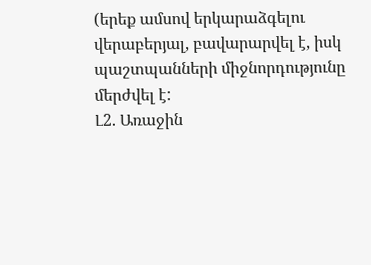(երեք ամսով երկարաձգելու վերաբերյալ, բավարարվել է, իսկ պաշտպանների միջնորդությունը մերժվել է:
Լ2. Առաջին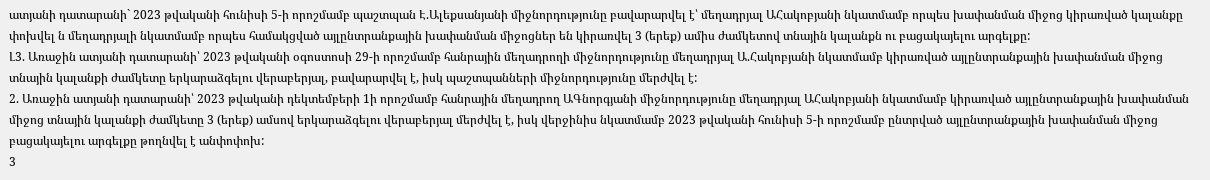ատյանի դատարանի` 2023 թվականի հունիսի 5-ի որոշմամբ պաշտպան Է.Ալեքսանյանի միջնորդությունը բավարարվել է՝ մեղադրյալ ԱՀակոբյանի նկատմամբ որպես խափանման միջոց կիրառված կալանքը փոխվել ն մեղադրյալի նկատմամբ որպես համակցված այլընտրանքային խափանման միջոցներ են կիրառվել 3 (երեք) ամիս ժամկետով տնային կալանքն ու բացակայելու արգելքը:
Լ3. Առաջին ատյանի դատարանի՝ 2023 թվականի օգոստոսի 29-ի որոշմամբ հանրային մեղադրողի միջնորդությունը մեղադրյալ Ա.Հակոբյանի նկատմամբ կիրառված այլընտրանքային խափանման միջոց տնային կալանքի ժամկետը երկարաձգելու վերաբերյալ, բավարարվել է, իսկ պաշտպանների միջնորդությունը մերժվել է:
2. Առաջին ատյանի դատարանի՝ 2023 թվականի դեկտեմբերի 1ի որոշմամբ հանրային մեղադրող ԱԳնորգյանի միջնորդությունը մեղադրյալ ԱՀակոբյանի նկատմամբ կիրառված այլընտրանքային խափանման միջոց տնային կալանքի ժամկետը 3 (երեք) ամսով երկարաձգելու վերաբերյալ մերժվել է, իսկ վերջինիս նկատմամբ 2023 թվականի հունիսի 5-ի որոշմամբ ընտրված այլընտրանքային խափանման միջոց բացակայելու արգելքը թողնվել է անփոփոխ:
3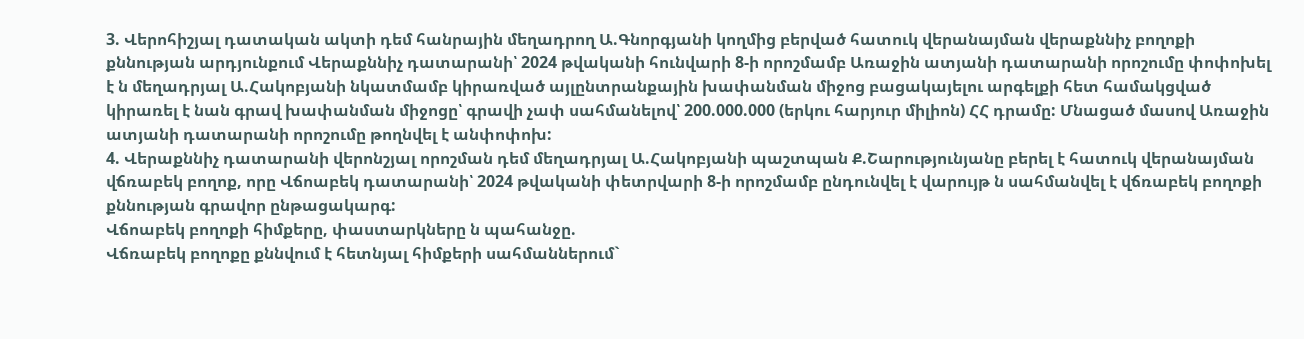3. Վերոհիշյալ դատական ակտի դեմ հանրային մեղադրող Ա.Գնորգյանի կողմից բերված հատուկ վերանայման վերաքննիչ բողոքի քննության արդյունքում Վերաքննիչ դատարանի՝ 2024 թվականի հունվարի 8-ի որոշմամբ Առաջին ատյանի դատարանի որոշումը փոփոխել է ն մեղադրյալ Ա.Հակոբյանի նկատմամբ կիրառված այլընտրանքային խափանման միջոց բացակայելու արգելքի հետ համակցված կիրառել է նան գրավ խափանման միջոցը՝ գրավի չափ սահմանելով՝ 200.000.000 (երկու հարյուր միլիոն) ՀՀ դրամը: Մնացած մասով Առաջին ատյանի դատարանի որոշումը թողնվել է անփոփոխ:
4. Վերաքննիչ դատարանի վերոնշյալ որոշման դեմ մեղադրյալ Ա.Հակոբյանի պաշտպան Ք.Շարությունյանը բերել է հատուկ վերանայման վճռաբեկ բողոք, որը Վճոաբեկ դատարանի՝ 2024 թվականի փետրվարի 8-ի որոշմամբ ընդունվել է վարույթ ն սահմանվել է վճռաբեկ բողոքի քննության գրավոր ընթացակարգ:
Վճոաբեկ բողոքի հիմքերը, փաստարկները ն պահանջը.
Վճռաբեկ բողոքը քննվում է հետնյալ հիմքերի սահմաններում`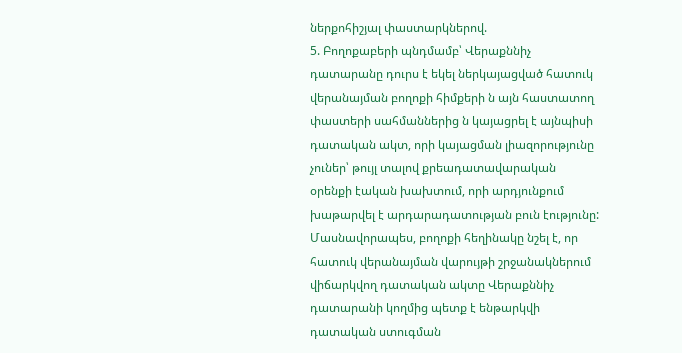ներքոհիշյալ փաստարկներով.
5. Բողոքաբերի պնդմամբ՝ Վերաքննիչ դատարանը դուրս է եկել ներկայացված հատուկ վերանայման բողոքի հիմքերի ն այն հաստատող փաստերի սահմաններից ն կայացրել է այնպիսի դատական ակտ, որի կայացման լիազորությունը չուներ՝ թույլ տալով քրեադատավարական օրենքի էական խախտում, որի արդյունքում խաթարվել է արդարադատության բուն էությունը:
Մասնավորապես, բողոքի հեղինակը նշել է, որ հատուկ վերանայման վարույթի շրջանակներում վիճարկվող դատական ակտը Վերաքննիչ դատարանի կողմից պետք է ենթարկվի դատական ստուգման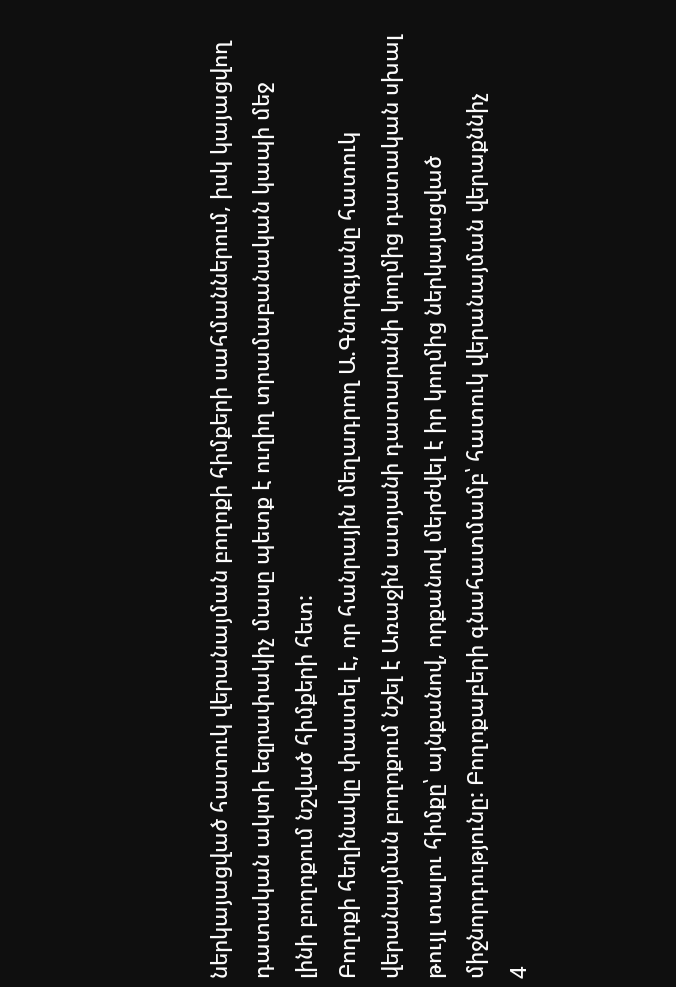ներկայացված հատուկ վերանայման բողոքի հիմքերի սահմաններում, իսկ կայացվող դատական ակտի եզրափակիչ մասը պետք է ուղիղ տրամաբանական կապի մեջ լինի բողոքում նշված հիմքերի հետ:
Բողոքի հեղինակը փաստել է, որ հանրային մեղադրող Ա.Գնորգյանը հատուկ վերանայման բողոքում նշել է Առաջին ատյանի դատարանի կողմից դատական սխալ թույլ տալու հիմքը՝ այնքանով, որքանով մերժվել է իր կողմից ներկայացված միջնորդությունը: Բողոքաբերի գնահատմամբ՝ հատուկ վերանայման վերաքննիչ
4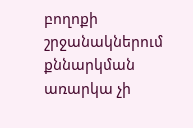բողոքի շրջանակներում քննարկման առարկա չի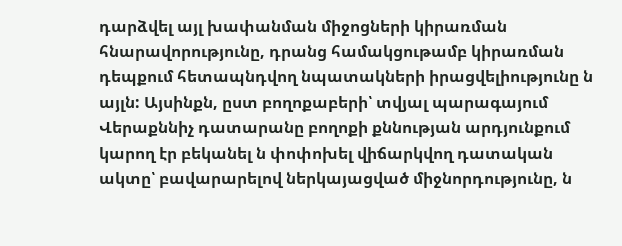դարձվել այլ խափանման միջոցների կիրառման հնարավորությունը, դրանց համակցութամբ կիրառման դեպքում հետապնդվող նպատակների իրացվելիությունը ն այլն: Այսինքն, ըստ բողոքաբերի՝ տվյալ պարագայում Վերաքննիչ դատարանը բողոքի քննության արդյունքում կարող էր բեկանել ն փոփոխել վիճարկվող դատական ակտը՝ բավարարելով ներկայացված միջնորդությունը, ն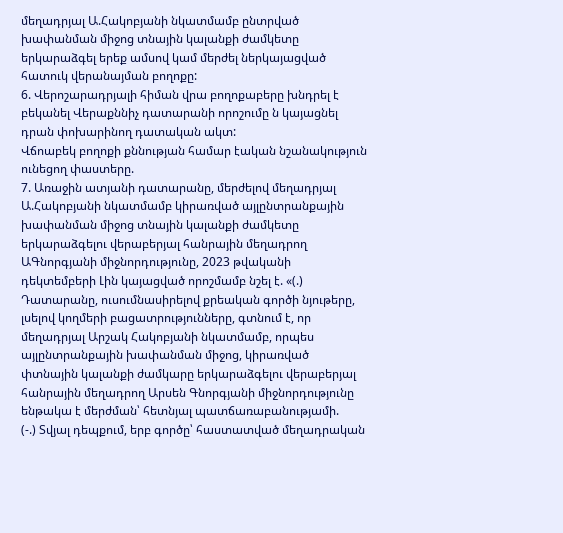մեղադրյալ Ա.Հակոբյանի նկատմամբ ընտրված խափանման միջոց տնային կալանքի ժամկետը երկարաձգել երեք ամսով կամ մերժել ներկայացված հատուկ վերանայման բողոքը:
6. Վերոշարադրյալի հիման վրա բողոքաբերը խնդրել է բեկանել Վերաքննիչ դատարանի որոշումը ն կայացնել դրան փոխարինող դատական ակտ:
Վճոաբեկ բողոքի քննության համար էական նշանակություն ունեցող փաստերը.
7. Առաջին ատյանի դատարանը, մերժելով մեղադրյալ Ա.Հակոբյանի նկատմամբ կիրառված այլընտրանքային խափանման միջոց տնային կալանքի ժամկետը երկարաձգելու վերաբերյալ հանրային մեղադրող ԱԳնորգյանի միջնորդությունը, 2023 թվականի դեկտեմբերի Լին կայացված որոշմամբ նշել է. «(.) Դատարանը, ուսումնասիրելով քրեական գործի նյութերը, լսելով կողմերի բացատրությունները, գտնում է, որ մեղադրյալ Արշակ Հակոբյանի նկատմամբ, որպես այլընտրանքային խափանման միջոց, կիրառված փտնային կալանքի ժամկարը երկարաձգելու վերաբերյալ հանրային մեղադրող Արսեն Գնորգյանի միջնորդությունը ենթակա է մերժման՝ հետնյալ պատճառաբանությամի.
(-.) Տվյալ դեպքում, երբ գործը՝ հաստատված մեղադրական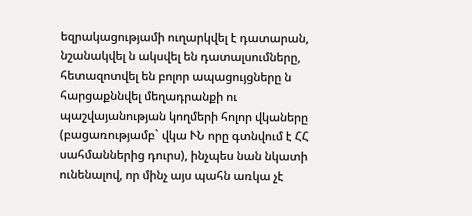եզրակացությամի ուղարկվել է դատարան, նշանակվել ն ակսվել են դատալսումները, հետազոտվել են բոլոր ապացույցները ն հարցաքննվել մեղադրանքի ու պաշվայանության կողմերի հոլոր վկաները (բացառությամբ` վկա ՒՆ որը գտնվում է ՀՀ
սահմաններից դուրս), ինչպես նան նկատի ունենալով, որ մինչ այս պահն առկա չէ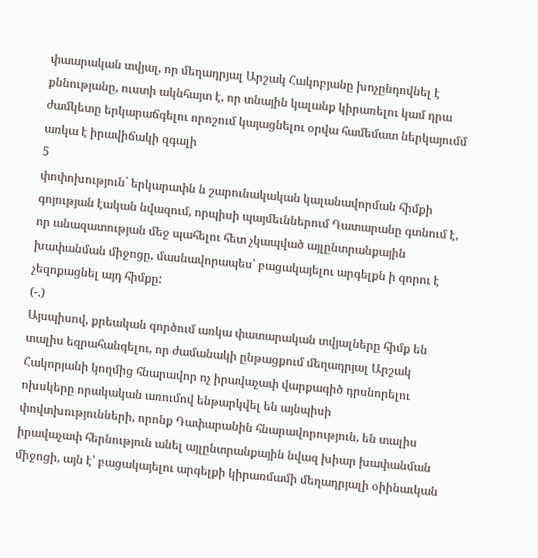փաարական տվյալ, որ մեղադրյալ Արշակ Հակոբյանը խոչընդովնել է քննությանը, ուստի ակնհայտ է, որ տնային կալանք կիրառելու կամ դրա ժամկետը երկարաճգելու որոշում կայացնելու օրվա համեմատ ներկայումմ առկա է իրավիճակի զգալի
5
փոփոխություն` երկարափն ն շարունակական կալանավորման հիմքի գոյության էական նվազում, որպիսի պայմեւններում Դատարանը գտնում է, որ անազատության մեջ պահելու հետ չկապված այլընտրանքային խափանման միջոցը, մասնավորապես՝ բացակայելու արգելքն ի զորու է չեզոքացնել այդ հիմքը:
(-.)
Այսպիսով, քրեական գործում առկա փատարական տվյալները հիմք են տալիս եզրահանգելու, որ ժամանակի ընթացքում մեղադրյալ Արշակ Հակորյանի կողմից հնարավոր ոչ իրավաչափ վարքագիծ դրսնորելու ոխսկերը որակական առումով ենթարկվել են այնպիսի փովտխությունների, որոնք Դափարանին հնարավորություն, են տալիս իրավաչափ հերնություն անել այլընտրանքային նվազ խիար խափանման միջոցի, այն է՝ բացակայելու արգելքի կիրառմամի մեղադրյալի օիինաւկան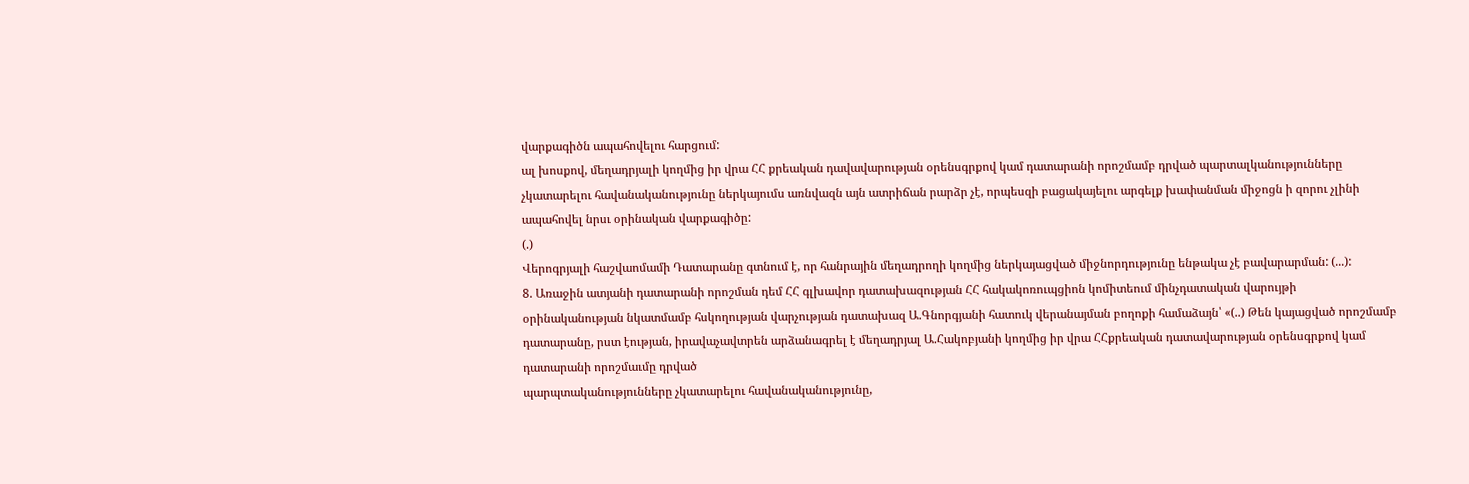վարքագիծն ապահովելու հարցում:
ալ խոսքով, մեղադրյալի կողմից իր վրա ՀՀ քրեական դավավարության օրենսգրքով կամ դատարանի որոշմամբ դրված պարտալկանությունները չկատարելու հավանականությունը ներկայումս առնվազն այն ատրիճան րարձր չէ, որպեսզի բացակայելու արգելք խափանման միջոցն ի զորու չլինի ապահովել նրսւ օրինական վարքագիծը:
(.)
Վերոգրյալի հաշվաոմամի Դատարանը գտնում է, որ հանրային մեղադրողի կողմից ներկայացված միջնորդությունը ենթակա չէ բավարարման: (...):
8. Առաջին ատյանի դատարանի որոշման դեմ ՀՀ գլխավոր դատախազության ՀՀ հակակոռուպցիոն կոմիտեում մինչդատական վարույթի օրինականության նկատմամբ հսկողության վարչության դատախազ Ա.Գնորգյանի հատուկ վերանայման բողոքի համաձայն՝ «(..) Թեն կայացված որոշմամբ դատարանը, րստ էության, իրավաչավտրեն արձանագրել է մեղադրյալ Ա.Հակոբյանի կողմից իր վրա ՀՀքրեական դատավարության օրենսգրքով կամ դատարանի որոշմաւմը դրված
պարպտականությունները չկատարելու հավանականությունը,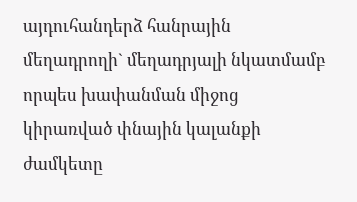այդուհանդերձ հանրային մեղադրողի` մեղադրյալի նկատմամբ որպես խափանման միջոց կիրառված փնային կալանքի ժամկետը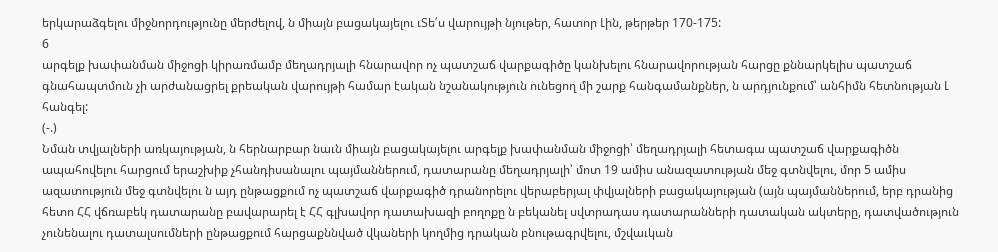երկարաձգելու միջնորդությունը մերժելով, ն միայն բացակայելու ւՏե՛ս վարույթի նյութեր, հատոր Լին, թերթեր 170-175:
6
արգելք խափանման միջոցի կիրառմամբ մեղադրյալի հնարավոր ոչ պատշաճ վարքագիծը կանխելու հնարավորության հարցը քննարկելիս պատշաճ գնահապտմուն չի արժանացրել քրեական վարույթի համար էական նշանակություն ունեցող մի շարք հանգամանքներ, ն արդյունքում՝ անհիմն հետնության Լ հանգել:
(-.)
Նման տվյալների առկայության, ն հերնարբար նաւն միայն բացակայելու արգելք խափանման միջոցի՝ մեղադրյալի հետագա պատշաճ վարքագիծն ապահովելու հարցում երաշխիք չհանդիսանալու պայմաններում, դատարանը մեղադրյալի՝ մոտ 19 ամիս անազատության մեջ գտնվելու, մոր 5 ամիս ազատություն մեջ գտնվելու ն այդ ընթացքում ոչ պատշաճ վարքագիծ դրանորելու վերաբերյալ փվյալների բացակայության (այն պայմաններում, երբ դրանից հետո ՀՀ վճռաբեկ դատարանը բավարարել է ՀՀ գլխավոր դատախազի բողոքը ն բեկանել սվտրադաս դատարանների դատական ակտերը, դատվածություն չունենալու դատալսումների ընթացքում հարցաքննված վկաների կողմից դրական բնութագրվելու, մշվաւկան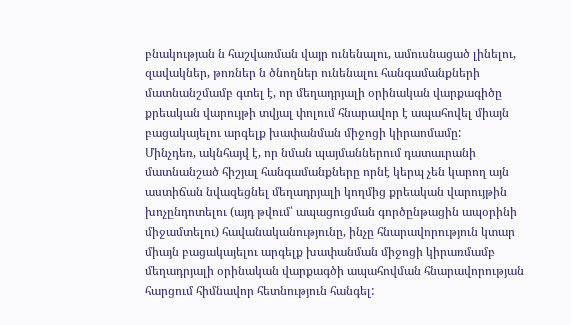բնակության ն հաշվառման վայր ունենալու, ամուսնացած լինելու, զավակներ, թոռներ ն ծնողներ ունենալու հանգամանքների մատնանշմամբ գտել է, որ մեղադրյալի օրինական վարքագիծը քրեական վարույթի տվյալ փոլում հնարավոր է ապահովել միայն բացակայելու արգելք խափանման միջոցի կիրաոմամը:
Մինչդեռ, ակնհայվ է, որ նման պայմաններում դատաւրանի մատնանշած հիշյալ հանգամանքները որնէ կերպ չեն կարող այն աստիճան նվազեցնել մեղադրյալի կողմից քրեական վարույթին խոչընդոտելու (այդ թվում՝ ապացուցման գործընթացին ապօրինի միջամտելու) հավանականությունը, ինչը հնարավորություն կտար միայն բացակայելու արգելք խափանման միջոցի կիրառմամբ մեղադրյալի օրինական վարքագծի ապահովման հնարավորության հարցում հիմնավոր հետնություն հանգել: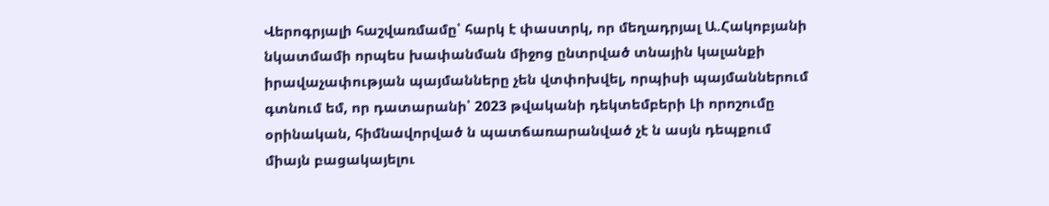Վերոգրյալի հաշվառմամը՝ հարկ է փաստրկ, որ մեղադրյալ Ա.Հակոբյանի նկատմամի որպես խափանման միջոց ընտրված տնային կալանքի իրավաչափության պայմանները չեն վտփոխվել, որպիսի պայմաններում գտնում եմ, որ դատարանի՝ 2023 թվականի դեկտեմբերի Լի որոշումը օրինական, հիմնավորված ն պատճառարանված չէ ն ասյն դեպքում միայն բացակայելու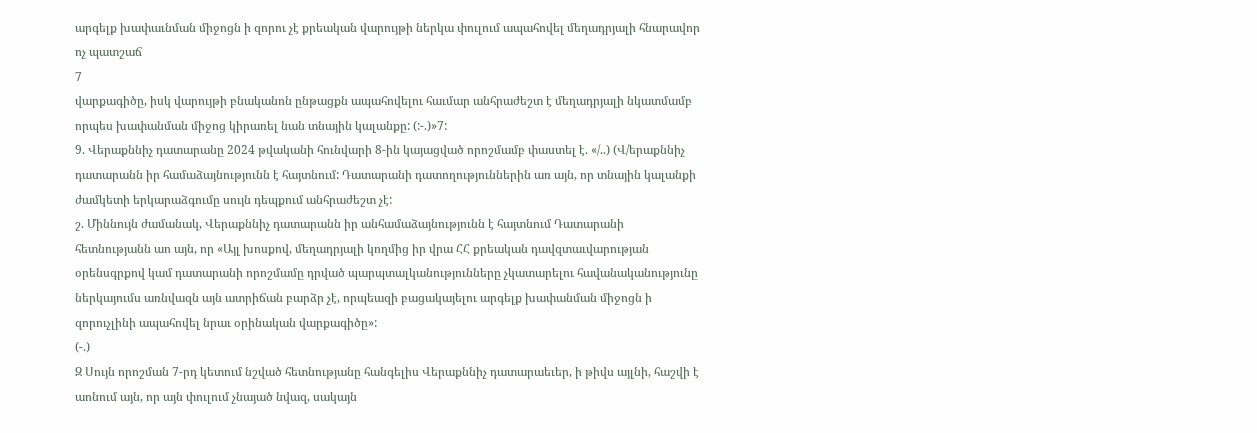արգելք խափաւնման միջոցն ի զորու չէ քրեական վարույթի ներկա փուլում ապահովել մեղադրյալի հնարավոր ոչ պատշաճ
7
վարքագիծը, իսկ վարույթի բնականոն ընթացքն ապահովելու հաւմար անհրաժեշտ է մեղադրյալի նկատմամբ որպես խափանման միջոց կիրառել նան տնային կալանքը: (:-.)»7:
9. Վերաքննիչ դատարանը 2024 թվականի հունվարի 8-ին կայացված որոշմամբ փաստել է. «/..) (Վ/երաքննիչ դատարանն իր համաձայնությունն է հայտնում: Դատարանի դատողություններին առ այն, որ տնային կալանքի ժամկետի երկարաձգումը սույն դեպքում անհրաժեշտ չէ:
շ. Միննույն ժամանակ, Վերաքննիչ դատարանն իր անհամաձայնությունն է հայտնում Դատարանի հետնությանն աո այն, որ «Այլ խոսքով, մեղադրյալի կողմից իր վրա ՀՀ քրեական դավզտաւվարության օրենսգրքով կամ դատարանի որոշմամը դրված պարպտալկանությունները չկատարելու հավանականությունը ներկայումս առնվազն այն ատրիճան բարձր չէ, որպեազի բացակայելու արգելք խափանման միջոցն ի զորուչլինի ապահովել նրաւ օրինական վարքագիծը»:
(-.)
Զ Սույն որոշման 7-րդ կետում նշված հետնությանը հանգելիս Վերաքննիչ դատարաեւեր, ի թիվս այլնի, հաշվի է աոնում այն, որ այն փուլում չնայած նվազ, սակայն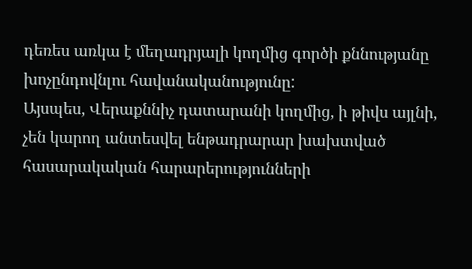դեռես առկա է մեղադրյալի կողմից գործի քննությանը խոչընդովնլու հավանականությունը:
Այսպես, Վերաքննիչ դատարանի կողմից, ի թիվս այլնի, չեն կարող անտեսվել ենթադրարար խախտված հասարակական հարարերությունների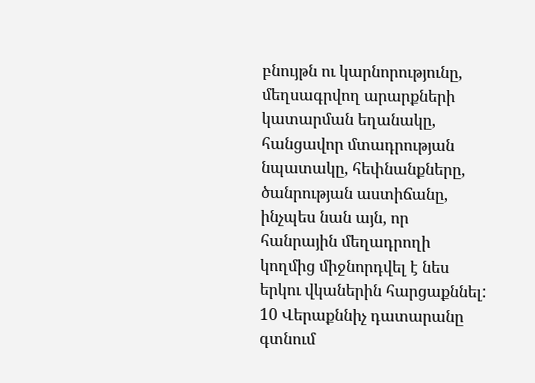բնույթն ու կարնորությունը, մեղսագրվող արարքների կատարման եղանակը, հանցավոր մտադրության նպատակը, հեփնանքները, ծանրության աստիճանը, ինչպես նան այն, որ հանրային մեղադրողի կողմից միջնորդվել է նես երկու վկաներին հարցաքննել:
10 Վերաքննիչ դատարանը գտնում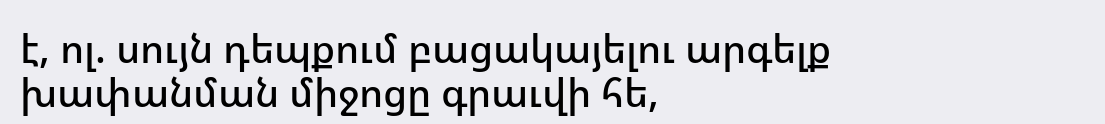է, ոլ. սույն դեպքում բացակայելու արգելք խափանման միջոցը գրաւվի հե,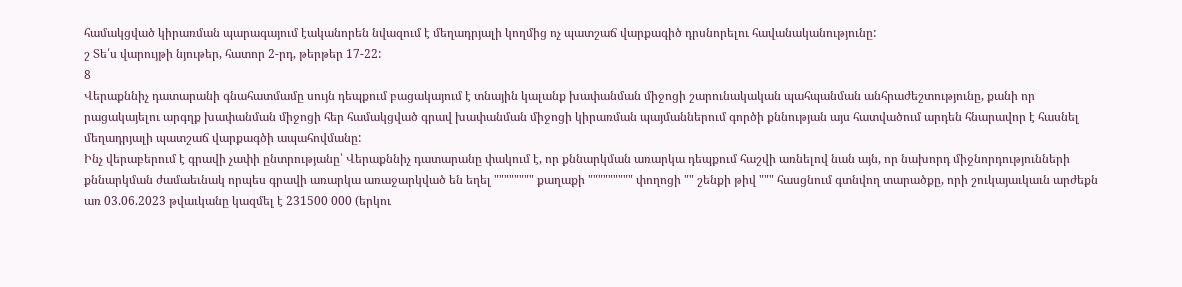համակցված կիրառման պարագայում էականորեն նվազում է մեղադրյալի կողմից ոչ պատշաճ վարքագիծ դրսնորելու հավանականությունը:
շ Տե՛ս վարույթի նյութեր, հատոր 2-րդ, թերթեր 17-22:
8
Վերաքննիչ դատարանի գնահատմամը սույն դեպքում բացակայում է տնային կալանք խափանման միջոցի շարունակական պահպանման անհրաժեշտությունը, քանի որ րացակայելու արգղք խափանման միջոցի հեր համակցված գրավ խափանման միջոցի կիրառման պայմաններում գործի քննության այս հատվածում արդեն հնարավոր է հասնել մեղադրյալի պատշաճ վարքագծի ապահովմանը:
Ինչ վերաբերում է գրավի չափի ընտրությանը՝ Վերաքննիչ դատարանը փակում է, որ քննարկման առարկա դեպքում հաշվի առնելով նան այն, որ նախորդ միջնորդությունների քննարկման ժամաեւնակ որպես գրավի առարկա առաջարկված են եղել """""""" քաղաքի """"""""" փողոցի "" շենքի թիվ """ հասցնում գտնվող տարածքը, որի շուկայաւկաւն արժեքն առ 03.06.2023 թվաւկանը կազմել է 231500 000 (երկու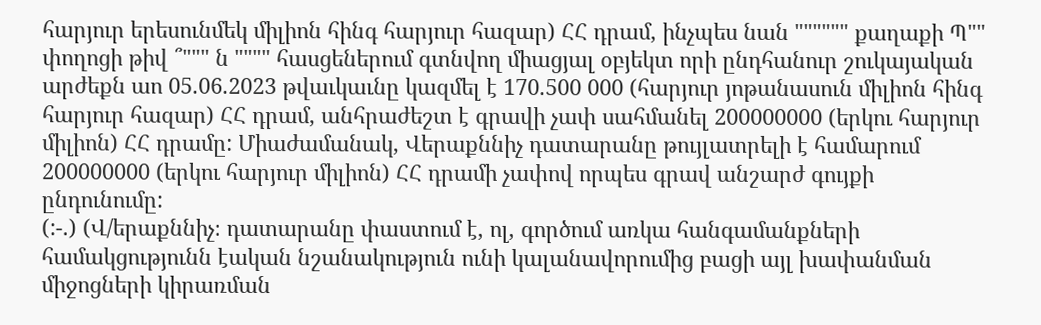հարյուր երեսունմեկ միլիոն հինգ հարյուր հազար) ՀՀ դրամ, ինչպես նան """""" քաղաքի Պ"" փողոցի թիվ ՞""" ն """" հասցեներում գտնվող միացյալ օբյեկտ որի ընդհանուր շուկայական արժեքն աո 05.06.2023 թվաւկաւնը կազմել է 170.500 000 (հարյուր յոթանասուն միլիոն հինգ հարյուր հազար) ՀՀ դրամ, անհրաժեշտ է գրավի չափ սահմանել 200000000 (երկու հարյուր միլիոն) ՀՀ դրամը: Միաժամանակ, Վերաքննիչ դատարանը թույլատրելի է համարում 200000000 (երկու հարյուր միլիոն) ՀՀ դրամի չափով որպես գրավ անշարժ գույքի ընդունումը:
(:-.) (Վ/երաքննիչ։ դատարանը փաստում է, ոլ, գործում առկա հանգամանքների համակցությունն էական նշանակություն ունի կալանավորումից բացի այլ խափանման միջոցների կիրառման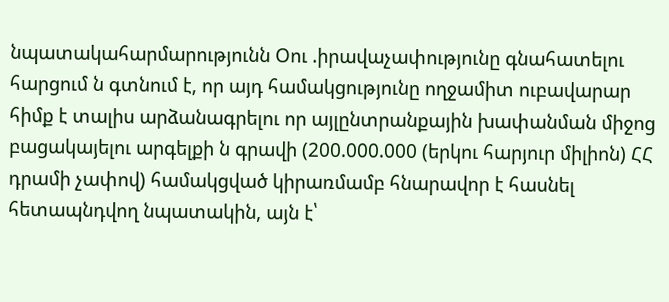նպատակահարմարությունն Օու .իրավաչափությունը գնահատելու հարցում ն գտնում է, որ այդ համակցությունը ողջամիտ ուբավարար հիմք է տալիս արձանագրելու որ այլընտրանքային խափանման միջոց բացակայելու արգելքի ն գրավի (200.000.000 (երկու հարյուր միլիոն) ՀՀ դրամի չափով) համակցված կիրառմամբ հնարավոր է հասնել հետապնդվող նպատակին, այն է՝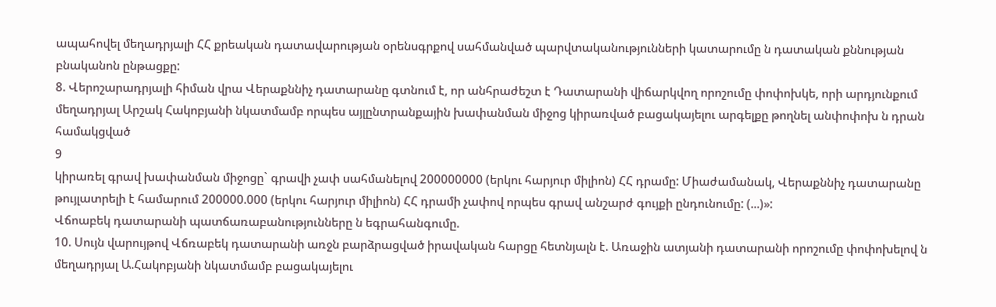ապահովել մեղադրյալի ՀՀ քրեական դատավարության օրենսգրքով սահմանված պարվտականությունների կատարումը ն դատական քննության բնականոն ընթացքը:
8. Վերոշարադրյալի հիման վրա Վերաքննիչ դատարանը գտնում է, որ անհրաժեշտ է Դատարանի վիճարկվող որոշումը փոփոխկե, որի արդյունքում մեղադրյալ Արշակ Հակոբյանի նկատմամբ որպես այլընտրանքային խափանման միջոց կիրառված բացակայելու արգելքը թողնել անփոփոխ ն դրան համակցված
9
կիրառել գրավ խափանման միջոցը` գրավի չափ սահմանելով 200000000 (երկու հարյուր միլիոն) ՀՀ դրամը: Միաժամանակ, Վերաքննիչ դատարանը թույլատրելի է համարում 200000.000 (երկու հարյուր միլիոն) ՀՀ դրամի չափով որպես գրավ անշարժ գույքի ընդունումը: (...)»:
Վճոաբեկ դատարանի պատճառաբանությունները ն եգրահանգումը.
10. Սույն վարույթով Վճռաբեկ դատարանի առջն բարձրացված իրավական հարցը հետնյալն է. Առաջին ատյանի դատարանի որոշումը փոփոխելով ն մեղադրյալ Ա.Հակոբյանի նկատմամբ բացակայելու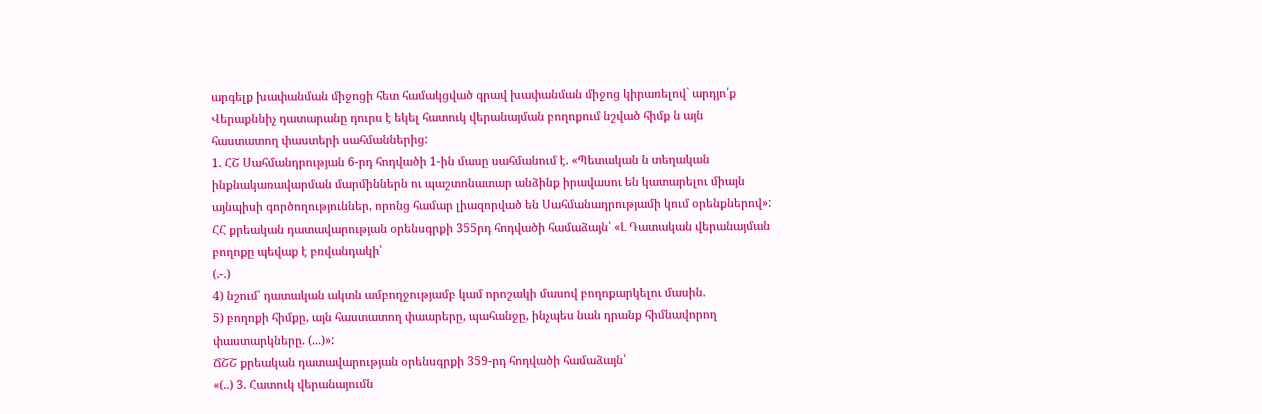արգելք խափանման միջոցի հետ համակցված գրավ խափանման միջոց կիրառելով` արդյո՛ք Վերաքննիչ դատարանը դուրս է եկել հատուկ վերանայման բողոքում նշված հիմք ն այն հաստատող փաստերի սահմաններից:
1. ՀՇ Սահմանդրության 6-րդ հոդվածի 1-ին մասը սահմանում է. «Պետական ն տեղական ինքնակառավարման մարմիններն ու պաշտոնատար անձինք իրավասու են կատարելու միայն այնպիսի գործողություններ, որոնց համար լիազորված են Սահմանադրությամի կում օրենքներով»:
ՀՀ քրեական դատավարության օրենսգրքի 355րդ հոդվածի համաձայն՝ «Լ Դատական վերանայման բողոքը պեվաք է բռվանդակի՝
(.-.)
4) նշում՝ դատական ակտն ամբողջությամբ կամ որոշակի մասով բողոքարկելու մասին.
5) բողոքի հիմքը, այն հաստատող փաարերը, պահանջը, ինչպես նան դրանք հիմնավորող փաստարկները. (...)»:
ՃՇՇ քրեական դատավարության օրենսգրքի 359-րդ հոդվածի համաձայն՝
«(..) 3. Հատուկ վերանայումն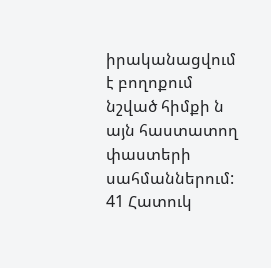իրականացվում է բողոքում նշված հիմքի ն այն հաստատող փաստերի սահմաններում:
41 Հատուկ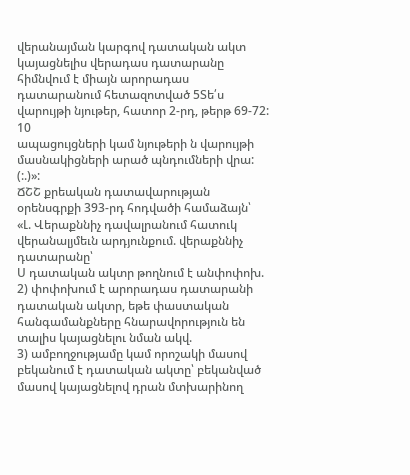վերանայման կարգով դատական ակտ կայացնելիս վերադաս դատարանը հիմնվում է միայն արորադաս դատարանում հետազոտված 5Տե՛ս վարույթի նյութեր, հատոր 2-րդ, թերթ 69-72:
10
ապացույցների կամ նյութերի ն վարույթի մասնակիցների արած պնդումների վրա: (:.)»:
ՃՇՇ քրեական դատավարության օրենսգրքի 393-րդ հոդվածի համաձայն՝
«Լ. Վերաքննիչ դավալրանում հատուկ վերանալյմեւն արդյունքում. վերաքննիչ դատարանը՝
Ս դատական ակտր թողնում է անփոփոխ.
2) փոփոխում է արորադաս դատարանի դատական ակտր, եթե փաստական հանգամանքները հնարավորություն են տալիս կայացնելու նման ակվ.
3) ամբողջությամը կամ որոշակի մասով բեկանում է դատական ակտը՝ բեկանված մասով կայացնելով դրան մտխարինող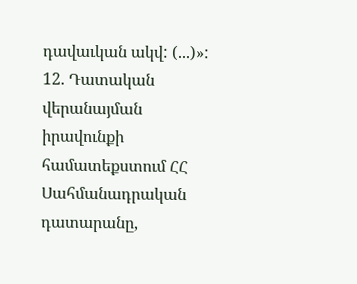դավաւկան ակվ: (...)»:
12. Դատական վերանայման իրավունքի համատեքստում ՀՀ Սահմանադրական դատարանը,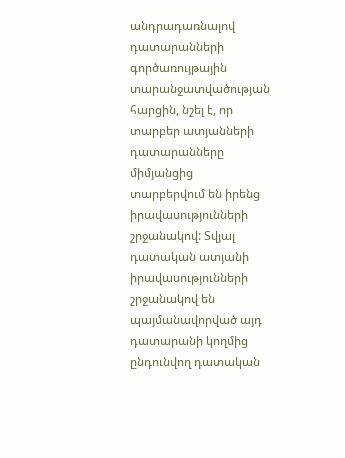անդրադառնալով դատարանների գործառույթային
տարանջատվածության հարցին, նշել է, որ տարբեր ատյանների դատարանները միմյանցից տարբերվում են իրենց իրավասությունների շրջանակով: Տվյալ դատական ատյանի իրավասությունների շրջանակով են պայմանավորված այդ դատարանի կողմից ընդունվող դատական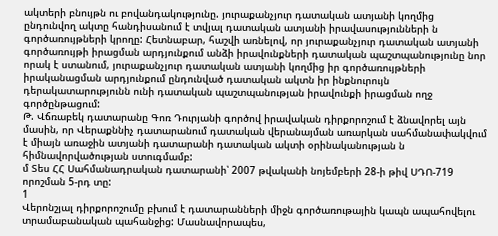ակտերի բնույթն ու բովանդակությունը. յուրաքանչյուր դատական ատյանի կողմից ընդունվող ակտը հանդիսանում է տվյալ դատական ատյանի իրավասությունների ն գործառույթների կրողը: Հետնաբար, հաշվի առնելով, որ յուրաքանչյուր դատական ատյանի գործառույթի իրացման արդյունքում անձի իրավունքների դատական պաշտպանությունը նոր որակ է ստանում, յուրաքանչյուր դատական ատյանի կողմից իր գործառույթների իրականացման արդյունքում ընդունված դատական ակտն իր ինքնուրույն դերակատարությունն ունի դատական պաշտպանության իրավունքի իրացման ողջ գործընթացում:
Թ. Վճռաբեկ դատարանը Գոռ Դուրյանի գործով իրավական դիրքորոշում է ձնավորել այն մասին, որ Վերաքննիչ դատարանում դատական վերանայման առարկան սահմանափակվում է միայն առաջին ատյանի դատարանի դատական ակտի օրինականության ն հիմնավորվածության ստուգմամբ:
մ Տես ՀՀ Սահմանադրական դատարանի՝ 2007 թվականի նոյեմբերի 28-ի թիվ ՍԴՈ-719 որոշման 5-րդ տը:
1
Վերոնշյալ դիրքորոշումը բխում է դատարանների միջն գործառութային կապն ապահովելու տրամաբանական պահանջից: Մասնավորապես,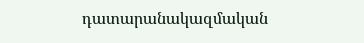դատարանակազմական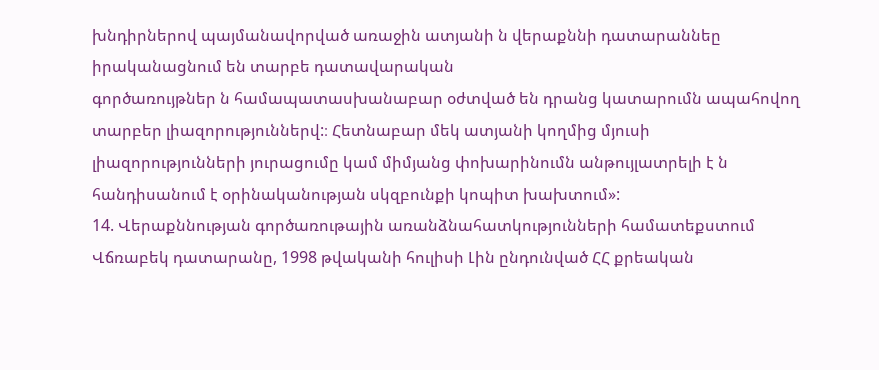խնդիրներով պայմանավորված առաջին ատյանի ն վերաքննի դատարաննեը իրականացնում են տարբե դատավարական
գործառույթներ ն համապատասխանաբար օժտված են դրանց կատարումն ապահովող տարբեր լիազորություններվ:։ Հետնաբար մեկ ատյանի կողմից մյուսի լիազորությունների յուրացումը կամ միմյանց փոխարինումն անթույլատրելի է ն հանդիսանում է օրինականության սկզբունքի կոպիտ խախտում»:
14. Վերաքննության գործառութային առանձնահատկությունների համատեքստում Վճռաբեկ դատարանը, 1998 թվականի հուլիսի Լին ընդունված ՀՀ քրեական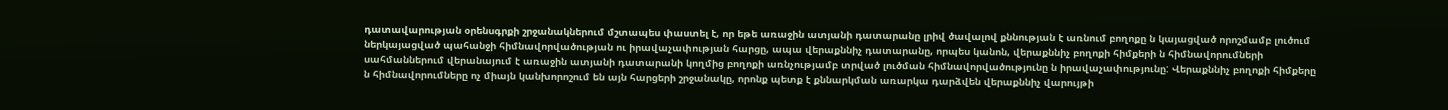դատավարության օրենսգրքի շրջանակներում մշտապես փաստել է, որ եթե առաջին ատյանի դատարանը լրիվ ծավալով քննության է առնում բողոքը ն կայացված որոշմամբ լուծում ներկայացված պահանջի հիմնավորվածության ու իրավաչափության հարցը, ապա վերաքննիչ դատարանը, որպես կանոն, վերաքննիչ բողոքի հիմքերի ն հիմնավորումների սահմաններում վերանայում է առաջին ատյանի դատարանի կողմից բողոքի առնչությամբ տրված լուծման հիմնավորվածությունը ն իրավաչափությունը: Վերաքննիչ բողոքի հիմքերը ն հիմնավորումները ոչ միայն կանխորոշում են այն հարցերի շրջանակը, որոնք պետք է քննարկման առարկա դարձվեն վերաքննիչ վարույթի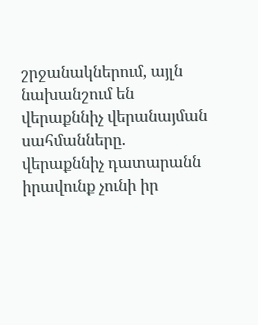շրջանակներում, այլն նախանշում են վերաքննիչ վերանայման սահմանները. վերաքննիչ դատարանն իրավունք չունի իր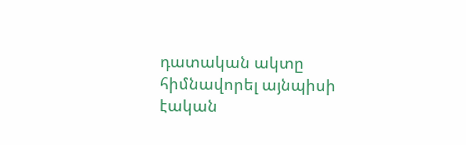դատական ակտը հիմնավորել այնպիսի էական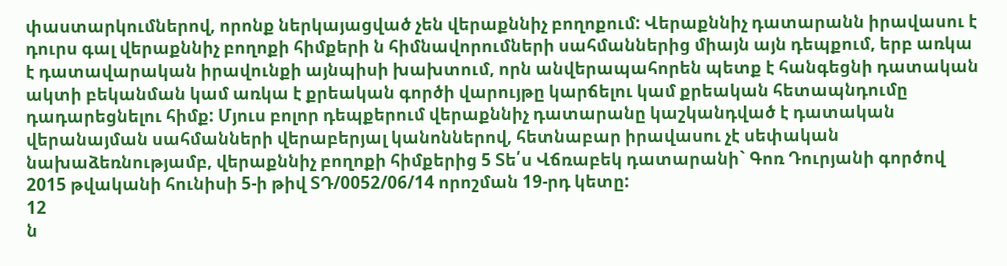փաստարկումներով, որոնք ներկայացված չեն վերաքննիչ բողոքում: Վերաքննիչ դատարանն իրավասու է դուրս գալ վերաքննիչ բողոքի հիմքերի ն հիմնավորումների սահմաններից միայն այն դեպքում, երբ առկա է դատավարական իրավունքի այնպիսի խախտում, որն անվերապահորեն պետք է հանգեցնի դատական ակտի բեկանման կամ առկա է քրեական գործի վարույթը կարճելու կամ քրեական հետապնդումը դադարեցնելու հիմք: Մյուս բոլոր դեպքերում վերաքննիչ դատարանը կաշկանդված է դատական վերանայման սահմանների վերաբերյալ կանոններով, հետնաբար իրավասու չէ սեփական նախաձեռնությամբ, վերաքննիչ բողոքի հիմքերից 5 Տե՛ս Վճռաբեկ դատարանի` Գոռ Դուրյանի գործով 2015 թվականի հունիսի 5-ի թիվ ՏԴ/0052/06/14 որոշման 19-րդ կետը:
12
ն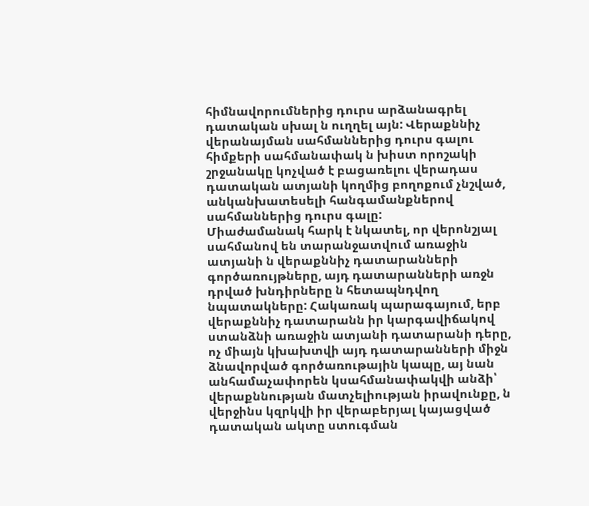հիմնավորումներից դուրս արձանագրել դատական սխալ ն ուղղել այն: Վերաքննիչ վերանայման սահմաններից դուրս գալու հիմքերի սահմանափակ ն խիստ որոշակի շրջանակը կոչված է բացառելու վերադաս դատական ատյանի կողմից բողոքում չնշված, անկանխատեսելի հանգամանքներով սահմաններից դուրս գալը:
Միաժամանակ հարկ է նկատել, որ վերոնշյալ սահմանով են տարանջատվում առաջին ատյանի ն վերաքննիչ դատարանների գործառույթները, այդ դատարանների առջն դրված խնդիրները ն հետապնդվող նպատակները: Հակառակ պարագայում, երբ վերաքննիչ դատարանն իր կարգավիճակով ստանձնի առաջին ատյանի դատարանի դերը, ոչ միայն կխախտվի այդ դատարանների միջն ձնավորված գործառութային կապը, այ նան անհամաչափորեն կսահմանափակվի անձի՝ վերաքննության մատչելիության իրավունքը, ն վերջինս կզրկվի իր վերաբերյալ կայացված դատական ակտը ստուգման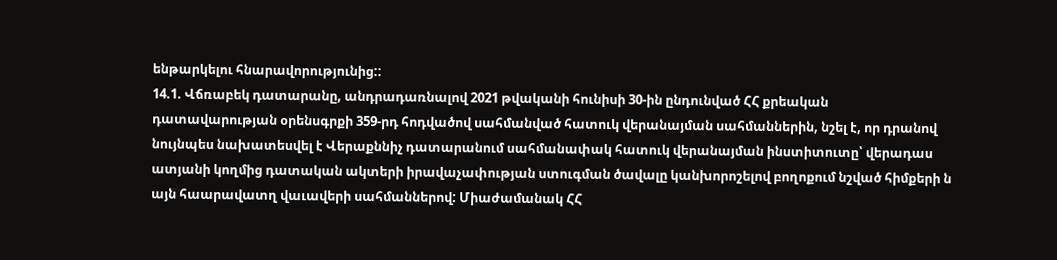ենթարկելու հնարավորությունից::
14.1. Վճռաբեկ դատարանը, անդրադառնալով 2021 թվականի հունիսի 30-ին ընդունված ՀՀ քրեական դատավարության օրենսգրքի 359-րդ հոդվածով սահմանված հատուկ վերանայման սահմաններին, նշել է, որ դրանով նույնպես նախատեսվել է Վերաքննիչ դատարանում սահմանափակ հատուկ վերանայման ինստիտուտը՝ վերադաս ատյանի կողմից դատական ակտերի իրավաչափության ստուգման ծավալը կանխորոշելով բողոքում նշված հիմքերի ն այն հաարավատղ վաւավերի սահմաններով: Միաժամանակ ՀՀ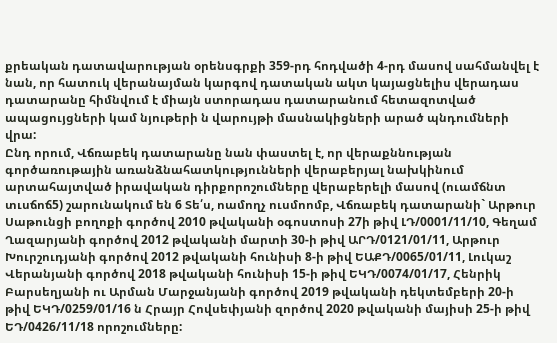քրեական դատավարության օրենսգրքի 359-րդ հոդվածի 4-րդ մասով սահմանվել է նան, որ հատուկ վերանայման կարգով դատական ակտ կայացնելիս վերադաս դատարանը հիմնվում է միայն ստորադաս դատարանում հետազոտված ապացույցների կամ նյութերի ն վարույթի մասնակիցների արած պնդումների վրա:
Ընդ որում, Վճռաբեկ դատարանը նան փաստել է, որ վերաքննության գործառութային առանձնահատկությունների վերաբերյալ նախկինում արտահայտված իրավական դիրքորոշումները վերաբերելի մասով (ուամճնտ տւսճոճ5) շարունակում են 6 Տե՛ս, ոամողչ ուսմոոմբ, Վճռաբեկ դատարանի` Արթուր Սաթունցի բողոքի գործով 2010 թվականի օգոստոսի 27ի թիվ ԼԴ/0001/11/10, Գեղամ Ղազարյանի գործով 2012 թվականի մարտի 30-ի թիվ ԱՐԴ/0121/01/11, Արթուր Խուրշուդյանի գործով 2012 թվականի հունիսի 8-ի թիվ ԵԱՔԴ/0065/01/11, Լուկաշ Վերանյանի գործով 2018 թվականի հունիսի 15-ի թիվ ԵԿԴ/0074/01/17, Հենրիկ Բարսեղյանի ու Արման Մարջանյանի գործով 2019 թվականի դեկտեմբերի 20-ի թիվ ԵԿԴ/0259/01/16 ն Հրայր Հովսեփյանի զործով 2020 թվականի մայիսի 25-ի թիվ ԵԴ/0426/11/18 որոշումները: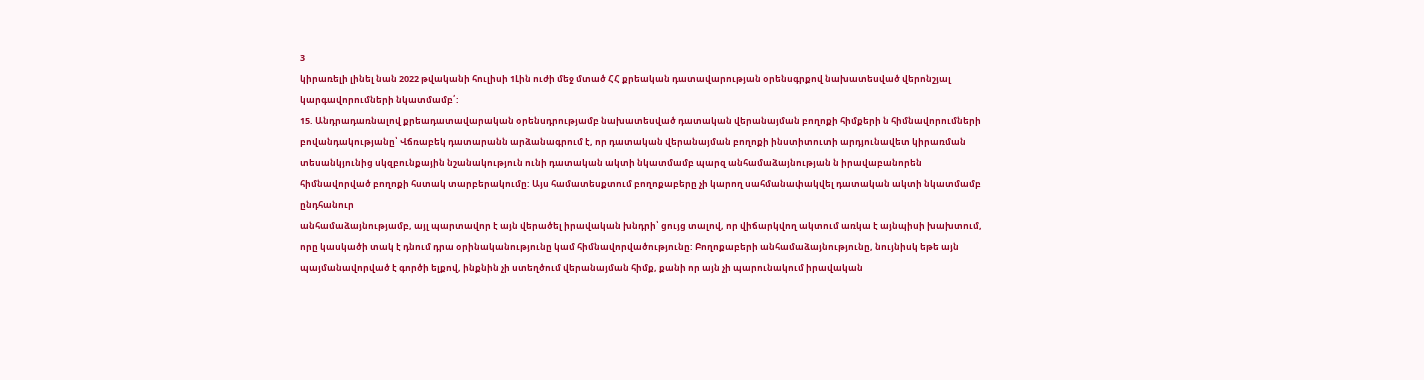3
կիրառելի լինել նան 2022 թվականի հուլիսի 1Լին ուժի մեջ մտած ՀՀ քրեական դատավարության օրենսգրքով նախատեսված վերոնշյալ կարգավորումների նկատմամբ՛:
15. Անդրադառնալով քրեադատավարական օրենսդրությամբ նախատեսված դատական վերանայման բողոքի հիմքերի ն հիմնավորումների բովանդակությանը՝ Վճռաբեկ դատարանն արձանագրում է, որ դատական վերանայման բողոքի ինստիտուտի արդյունավետ կիրառման տեսանկյունից սկզբունքային նշանակություն ունի դատական ակտի նկատմամբ պարզ անհամաձայնության ն իրավաբանորեն հիմնավորված բողոքի հստակ տարբերակումը: Այս համատեսքտում բողոքաբերը չի կարող սահմանափակվել դատական ակտի նկատմամբ ընդհանուր
անհամաձայնությամբ, այլ պարտավոր է այն վերածել իրավական խնդրի՝ ցույց տալով, որ վիճարկվող ակտում առկա է այնպիսի խախտում, որը կասկածի տակ է դնում դրա օրինականությունը կամ հիմնավորվածությունը: Բողոքաբերի անհամաձայնությունը, նույնիսկ եթե այն պայմանավորված է գործի ելքով, ինքնին չի ստեղծում վերանայման հիմք, քանի որ այն չի պարունակում իրավական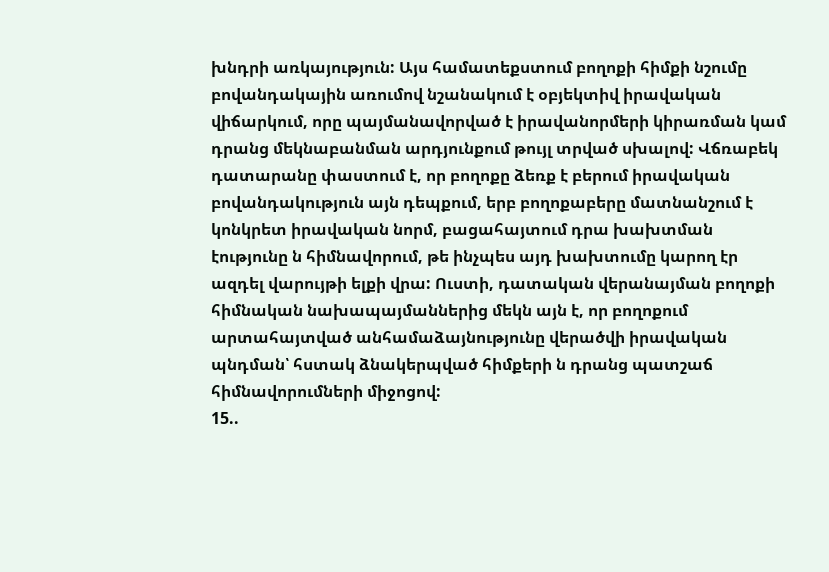խնդրի առկայություն: Այս համատեքստում բողոքի հիմքի նշումը բովանդակային առումով նշանակում է օբյեկտիվ իրավական վիճարկում, որը պայմանավորված է իրավանորմերի կիրառման կամ դրանց մեկնաբանման արդյունքում թույլ տրված սխալով: Վճռաբեկ դատարանը փաստում է, որ բողոքը ձեռք է բերում իրավական բովանդակություն այն դեպքում, երբ բողոքաբերը մատնանշում է կոնկրետ իրավական նորմ, բացահայտում դրա խախտման էությունը ն հիմնավորում, թե ինչպես այդ խախտումը կարող էր ազդել վարույթի ելքի վրա: Ուստի, դատական վերանայման բողոքի հիմնական նախապայմաններից մեկն այն է, որ բողոքում արտահայտված անհամաձայնությունը վերածվի իրավական պնդման՝ հստակ ձնակերպված հիմքերի ն դրանց պատշաճ հիմնավորումների միջոցով:
15..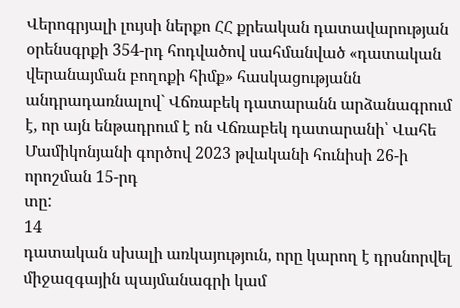Վերոգրյալի լույսի ներքո ՀՀ քրեական դատավարության օրենսգրքի 354-րդ հոդվածով սահմանված «դատական վերանայման բողոքի հիմք» հասկացությանն անդրադառնալով` Վճռաբեկ դատարանն արձանագրում է, որ այն ենթադրում է ոն Վճռաբեկ դատարանի՝ Վահե Մամիկոնյանի գործով 2023 թվականի հունիսի 26-ի որոշման 15-րդ
տը:
14
դատական սխալի առկայություն, որը կարող է դրսնորվել միջազգային պայմանագրի կամ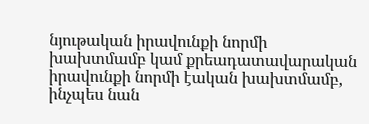նյութական իրավունքի նորմի խախտմամբ կամ քրեադատավարական իրավունքի նորմի էական խախտմամբ, ինչպես նան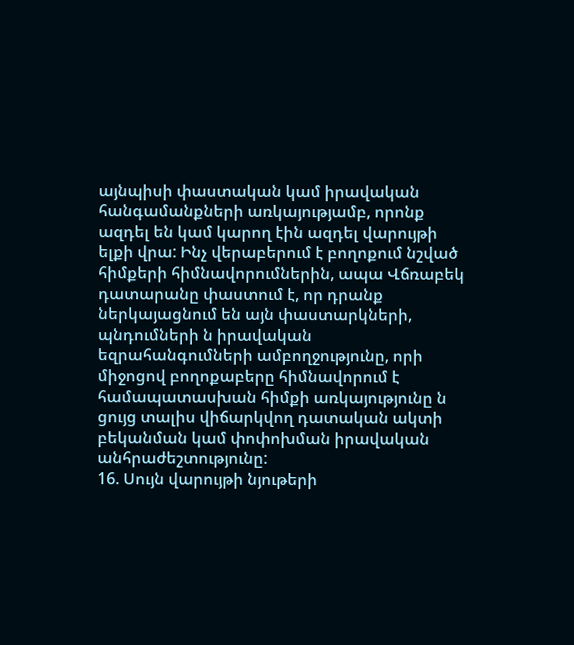այնպիսի փաստական կամ իրավական հանգամանքների առկայությամբ, որոնք ազդել են կամ կարող էին ազդել վարույթի ելքի վրա: Ինչ վերաբերում է բողոքում նշված հիմքերի հիմնավորումներին, ապա Վճռաբեկ դատարանը փաստում է, որ դրանք ներկայացնում են այն փաստարկների, պնդումների ն իրավական եզրահանգումների ամբողջությունը, որի միջոցով բողոքաբերը հիմնավորում է համապատասխան հիմքի առկայությունը ն ցույց տալիս վիճարկվող դատական ակտի բեկանման կամ փոփոխման իրավական անհրաժեշտությունը:
16. Սույն վարույթի նյութերի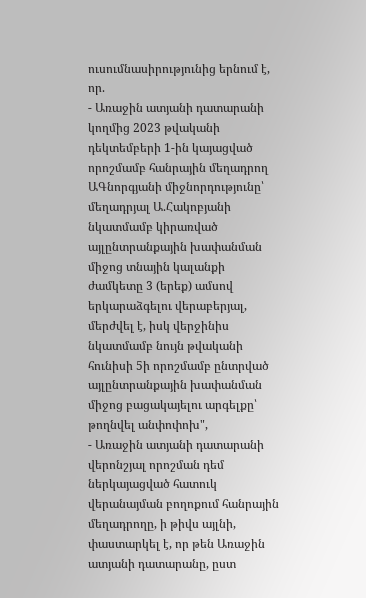ուսումնասիրությունից երնում է, որ.
- Առաջին ատյանի դատարանի կողմից 2023 թվականի դեկտեմբերի 1-ին կայացված որոշմամբ հանրային մեղադրող ԱԳնորգյանի միջնորդությունը՝ մեղադրյալ Ա.Հակոբյանի նկատմամբ կիրառված այլընտրանքային խափանման միջոց տնային կալանքի ժամկետը 3 (երեք) ամսով երկարաձգելու վերաբերյալ, մերժվել է, իսկ վերջինիս նկատմամբ նույն թվականի հունիսի 5ի որոշմամբ ընտրված այլընտրանքային խափանման միջոց բացակայելու արգելքը՝ թողնվել անփոփոխ",
- Առաջին ատյանի դատարանի վերոնշյալ որոշման դեմ ներկայացված հատուկ վերանայման բողոքում հանրային մեղադրողը, ի թիվս այլնի, փաստարկել է, որ թեն Առաջին ատյանի դատարանը, ըստ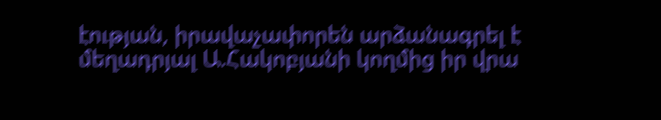էության, իրավաչափորեն արձանագրել է մեղադրյալ Ա.Հակոբյանի կողմից իր վրա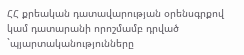ՀՀ քրեական դատավարության օրենսգրքով կամ դատարանի որոշմամբ դրված `պյարտականությունները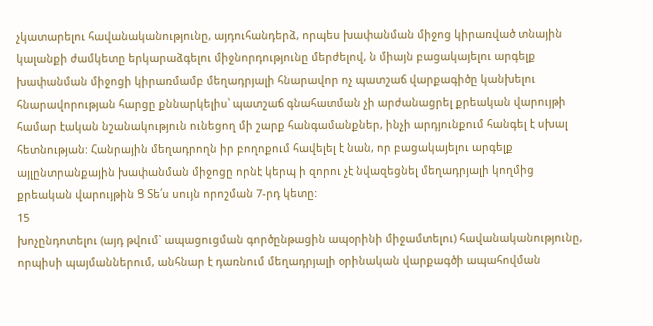չկատարելու հավանականությունը, այդուհանդերձ, որպես խափանման միջոց կիրառված տնային կալանքի ժամկետը երկարաձգելու միջնորդությունը մերժելով, ն միայն բացակայելու արգելք խափանման միջոցի կիրառմամբ մեղադրյալի հնարավոր ոչ պատշաճ վարքագիծը կանխելու հնարավորության հարցը քննարկելիս՝ պատշաճ գնահատման չի արժանացրել քրեական վարույթի համար էական նշանակություն ունեցող մի շարք հանգամանքներ, ինչի արդյունքում հանգել է սխալ հետնության: Հանրային մեղադրողն իր բողոքում հավելել է նան, որ բացակայելու արգելք այլընտրանքային խափանման միջոցը որնէ կերպ ի զորու չէ նվազեցնել մեղադրյալի կողմից քրեական վարույթին Ց Տե՛ս սույն որոշման 7-րդ կետը:
15
խոչընդոտելու (այդ թվում` ապացուցման գործընթացին ապօրինի միջամտելու) հավանականությունը, որպիսի պայմաններում, անհնար է դառնում մեղադրյալի օրինական վարքագծի ապահովման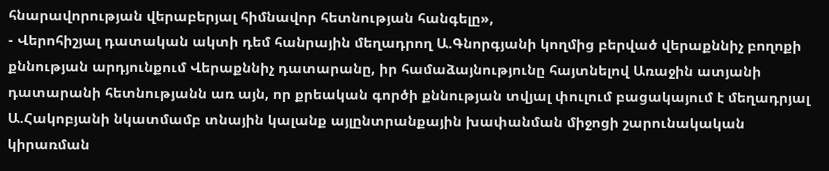հնարավորության վերաբերյալ հիմնավոր հետնության հանգելը»,
- Վերոհիշյալ դատական ակտի դեմ հանրային մեղադրող Ա.Գնորգյանի կողմից բերված վերաքննիչ բողոքի քննության արդյունքում Վերաքննիչ դատարանը, իր համաձայնությունը հայտնելով Առաջին ատյանի դատարանի հետնությանն առ այն, որ քրեական գործի քննության տվյալ փուլում բացակայում է մեղադրյալ Ա.Հակոբյանի նկատմամբ տնային կալանք այլընտրանքային խափանման միջոցի շարունակական կիրառման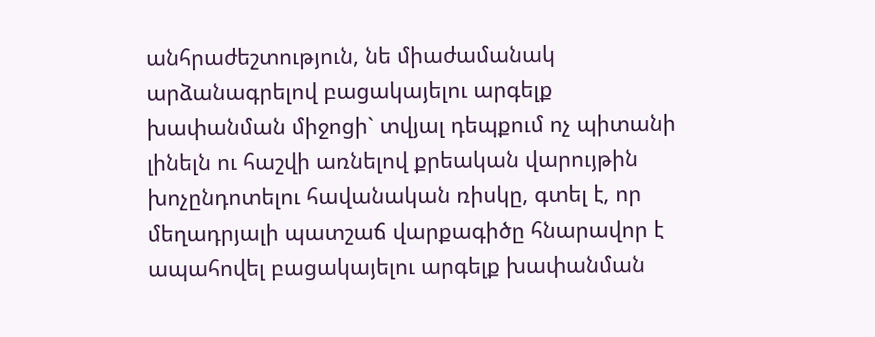անհրաժեշտություն, նե միաժամանակ արձանագրելով բացակայելու արգելք խափանման միջոցի` տվյալ դեպքում ոչ պիտանի լինելն ու հաշվի առնելով քրեական վարույթին խոչընդոտելու հավանական ռիսկը, գտել է, որ մեղադրյալի պատշաճ վարքագիծը հնարավոր է ապահովել բացակայելու արգելք խափանման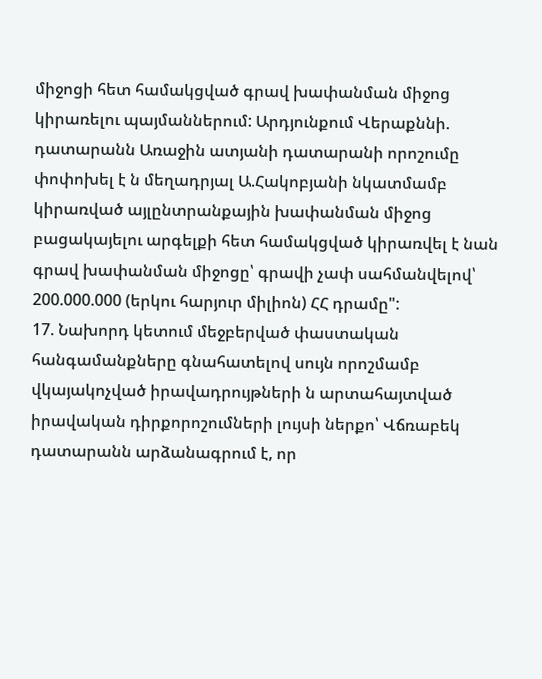միջոցի հետ համակցված գրավ խափանման միջոց կիրառելու պայմաններում: Արդյունքում Վերաքննի. դատարանն Առաջին ատյանի դատարանի որոշումը փոփոխել է ն մեղադրյալ Ա.Հակոբյանի նկատմամբ կիրառված այլընտրանքային խափանման միջոց բացակայելու արգելքի հետ համակցված կիրառվել է նան գրավ խափանման միջոցը՝ գրավի չափ սահմանվելով՝ 200.000.000 (երկու հարյուր միլիոն) ՀՀ դրամը":
17. Նախորդ կետում մեջբերված փաստական հանգամանքները գնահատելով սույն որոշմամբ վկայակոչված իրավադրույթների ն արտահայտված իրավական դիրքորոշումների լույսի ներքո՝ Վճռաբեկ դատարանն արձանագրում է, որ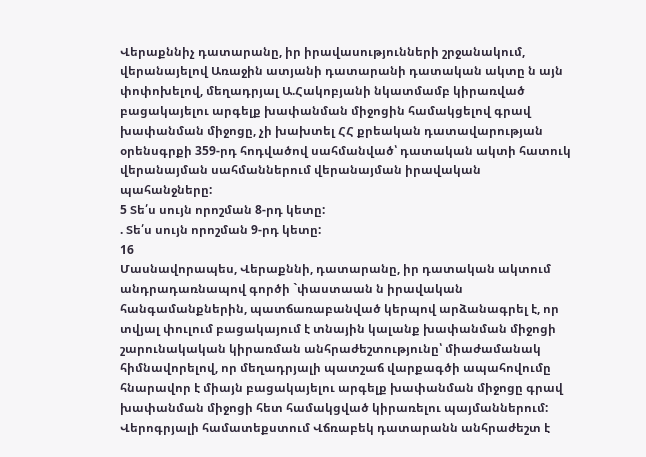Վերաքննիչ դատարանը, իր իրավասությունների շրջանակում, վերանայելով Առաջին ատյանի դատարանի դատական ակտը ն այն փոփոխելով, մեղադրյալ Ա.Հակոբյանի նկատմամբ կիրառված բացակայելու արգելք խափանման միջոցին համակցելով գրավ խափանման միջոցը, չի խախտել ՀՀ քրեական դատավարության օրենսգրքի 359-րդ հոդվածով սահմանված՝ դատական ակտի հատուկ վերանայման սահմաններում վերանայման իրավական պահանջները:
5 Տե՛ս սույն որոշման 8-րդ կետը:
. Տե՛ս սույն որոշման 9-րդ կետը:
16
Մասնավորապես, Վերաքննի, դատարանը, իր դատական ակտում
անդրադառնապով գործի `փաստաան ն իրավական հանգամանքներին, պատճառաբանված կերպով արձանագրել է, որ տվյալ փուլում բացակայում է տնային կալանք խափանման միջոցի շարունակական կիրառման անհրաժեշտությունը՝ միաժամանակ հիմնավորելով, որ մեղադրյալի պատշաճ վարքագծի ապահովումը հնարավոր է միայն բացակայելու արգելք խափանման միջոցը գրավ խափանման միջոցի հետ համակցված կիրառելու պայմաններում:
Վերոգրյալի համատեքստում Վճռաբեկ դատարանն անհրաժեշտ է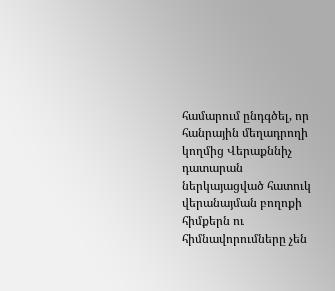համարում ընդգծել, որ հանրային մեղադրողի կողմից Վերաքննիչ դատարան ներկայացված հատուկ վերանայման բողոքի հիմքերն ու հիմնավորումները չեն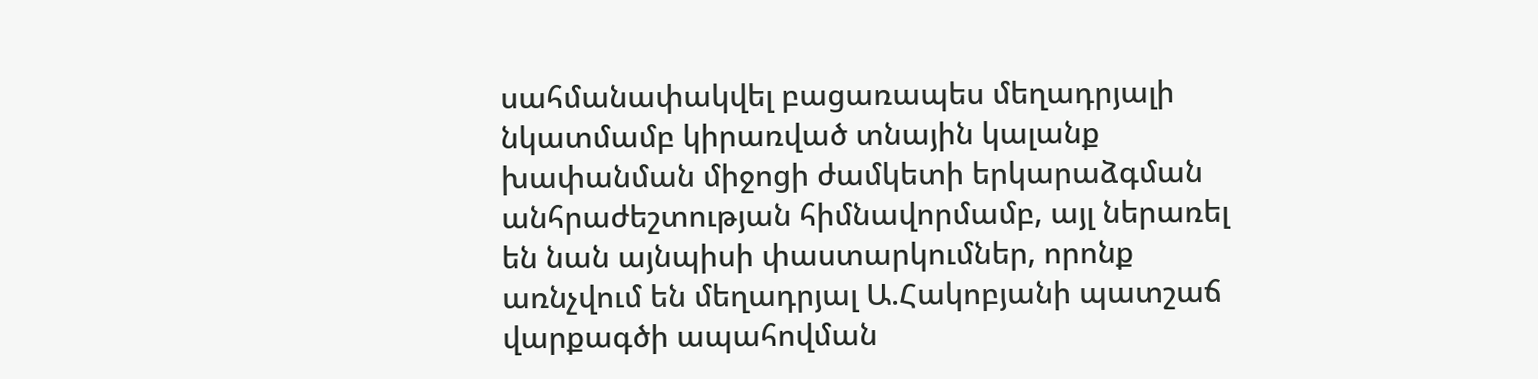սահմանափակվել բացառապես մեղադրյալի նկատմամբ կիրառված տնային կալանք խափանման միջոցի ժամկետի երկարաձգման անհրաժեշտության հիմնավորմամբ, այլ ներառել են նան այնպիսի փաստարկումներ, որոնք առնչվում են մեղադրյալ Ա.Հակոբյանի պատշաճ վարքագծի ապահովման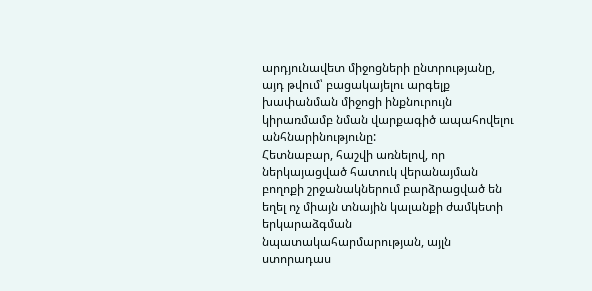արդյունավետ միջոցների ընտրությանը, այդ թվում՝ բացակայելու արգելք խափանման միջոցի ինքնուրույն կիրառմամբ նման վարքագիծ ապահովելու անհնարինությունը:
Հետնաբար, հաշվի առնելով, որ ներկայացված հատուկ վերանայման բողոքի շրջանակներում բարձրացված են եղել ոչ միայն տնային կալանքի ժամկետի երկարաձգման նպատակահարմարության, այլն ստորադաս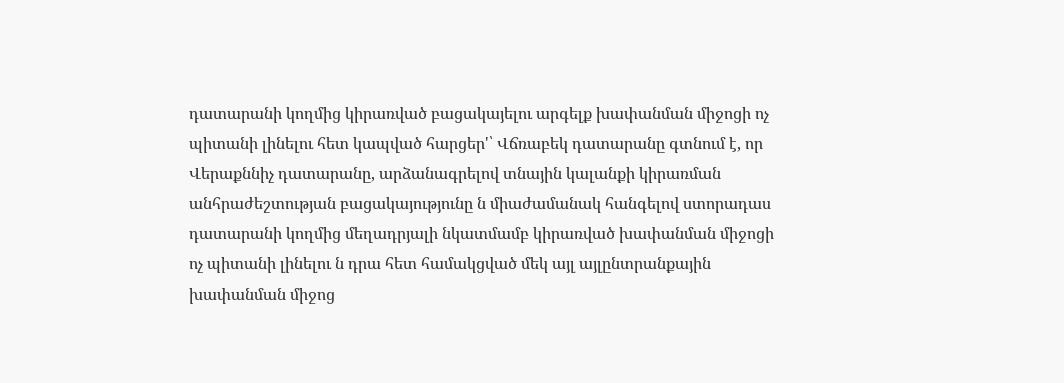դատարանի կողմից կիրառված բացակայելու արգելք խափանման միջոցի ոչ պիտանի լինելու հետ կապված հարցեր'՝ Վճռաբեկ դատարանը գտնում է, որ Վերաքննիչ դատարանը, արձանագրելով տնային կալանքի կիրառման անհրաժեշտության բացակայությունը ն միաժամանակ հանգելով ստորադաս դատարանի կողմից մեղադրյալի նկատմամբ կիրառված խափանման միջոցի ոչ պիտանի լինելու ն դրա հետ համակցված մեկ այլ այլընտրանքային խափանման միջոց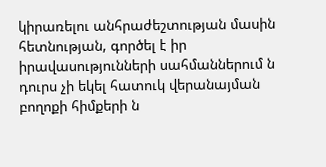կիրառելու անհրաժեշտության մասին հետնության, գործել է իր իրավասությունների սահմաններում ն դուրս չի եկել հատուկ վերանայման բողոքի հիմքերի ն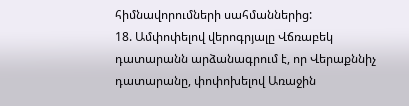հիմնավորումների սահմաններից:
18. Ամփոփելով վերոգրյալը Վճռաբեկ դատարանն արձանագրում է, որ Վերաքննիչ դատարանը, փոփոխելով Առաջին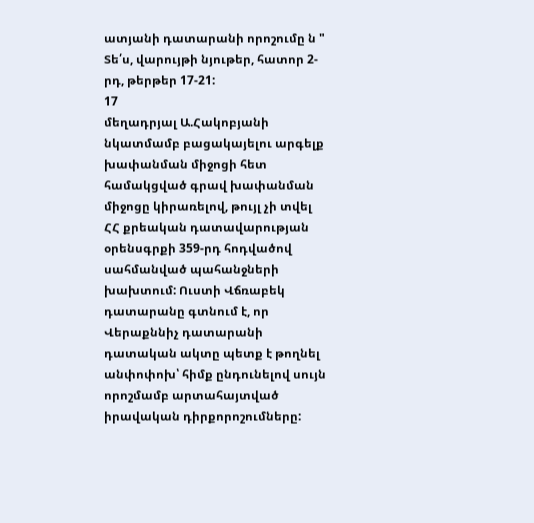ատյանի դատարանի որոշումը ն " Տե՛ս, վարույթի նյութեր, հատոր 2-րդ, թերթեր 17-21:
17
մեղադրյալ Ա.Հակոբյանի նկատմամբ բացակայելու արգելք խափանման միջոցի հետ համակցված գրավ խափանման միջոցը կիրառելով, թույլ չի տվել ՀՀ քրեական դատավարության օրենսգրքի 359-րդ հոդվածով սահմանված պահանջների խախտում: Ուստի Վճռաբեկ դատարանը գտնում է, որ Վերաքննիչ դատարանի դատական ակտը պետք է թողնել անփոփոխ՝ հիմք ընդունելով սույն որոշմամբ արտահայտված իրավական դիրքորոշումները: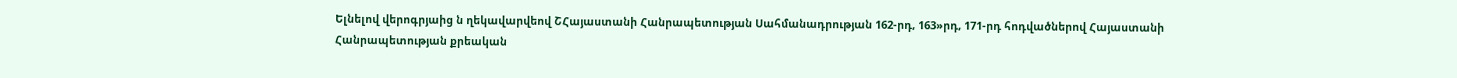Ելնելով վերոգրյաից ն ղեկավարվեով ՇՀայաստանի Հանրապետության Սահմանադրության 162-րդ, 163»րդ, 171-րդ հոդվածներով Հայաստանի Հանրապետության քրեական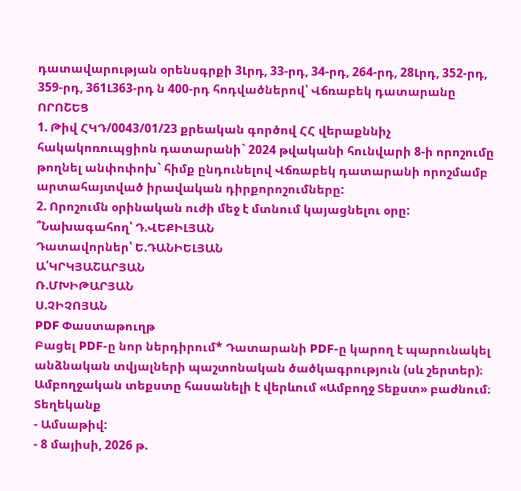դատավարության օրենսգրքի 3Լրդ, 33-րդ, 34-րդ, 264-րդ, 28Լրդ, 352-րդ, 359-րդ, 361Լ363-րդ ն 400-րդ հոդվածներով՝ Վճռաբեկ դատարանը
ՈՐՈՇԵՑ
1. Թիվ ՀԿԴ/0043/01/23 քրեական գործով ՀՀ վերաքննիչ հակակոռուպցիոն դատարանի` 2024 թվականի հունվարի 8-ի որոշումը թողնել անփոփոխ` հիմք ընդունելով Վճռաբեկ դատարանի որոշմամբ արտահայտված իրավական դիրքորոշումները:
2. Որոշումն օրինական ուժի մեջ է մտնում կայացնելու օրը:
՞Նախագահող՝ Դ.ՎԵՔԻԼՅԱՆ
Դատավորներ՝ Ե.ԴԱՆԻԵԼՅԱՆ
Ա՛ԿՐԿՅԱՇԱՐՅԱՆ
Ռ.ՄԽԻԹԱՐՅԱՆ
Ս.ՉԻՉՈՅԱՆ
PDF Փաստաթուղթ
Բացել PDF-ը նոր ներդիրում* Դատարանի PDF-ը կարող է պարունակել անձնական տվյալների պաշտոնական ծածկագրություն (սև շերտեր)։ Ամբողջական տեքստը հասանելի է վերևում «Ամբողջ Տեքստ» բաժնում։
Տեղեկանք
- Ամսաթիվ:
- 8 մայիսի, 2026 թ.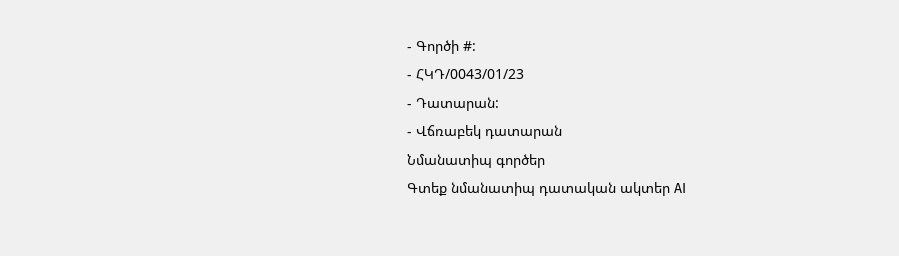- Գործի #:
- ՀԿԴ/0043/01/23
- Դատարան:
- Վճռաբեկ դատարան
Նմանատիպ գործեր
Գտեք նմանատիպ դատական ակտեր AI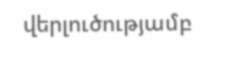վերլուծությամբ